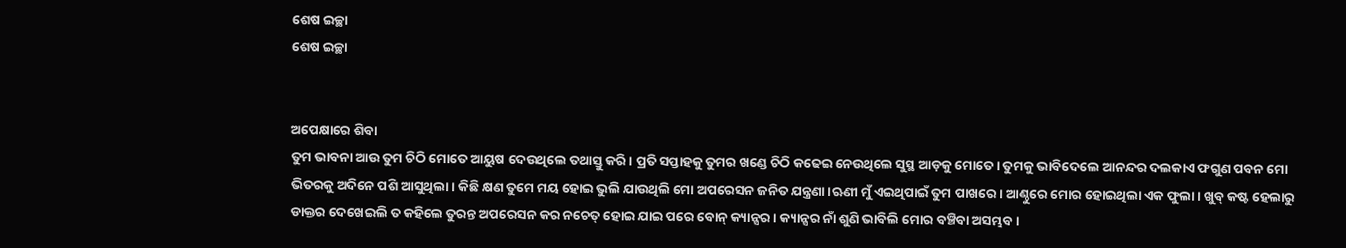ଶେଷ ଇଚ୍ଛା
ଶେଷ ଇଚ୍ଛା


ଅପେକ୍ଷାରେ ଶିବା
ତୁମ ଭାବନା ଆଉ ତୁମ ଚିଠି ମୋତେ ଆୟୁଷ ଦେଉଥିଲେ ତଥାସ୍ତୁ କରି। ପ୍ରତି ସପ୍ତାହକୁ ତୁମର ଖଣ୍ଡେ ଚିଠି କଢେଇ ନେଉଥିଲେ ସୁସ୍ଥ ଆଡ଼କୁ ମୋତେ। ତୁମକୁ ଭାବିଦେଲେ ଆନନ୍ଦର ଦଲକାଏ ଫଗୁଣ ପବନ ମୋ ଭିତରକୁ ଅଦିନେ ପଶି ଆସୁଥିଲା। କିଛି କ୍ଷଣ ତୁମେ ମୟ ହୋଇ ଭୁଲି ଯାଉଥିଲି ମୋ ଅପରେସନ ଜନିତ ଯନ୍ତ୍ରଣା।ଋଣୀ ମୁଁ ଏଇଥିପାଇଁ ତୁମ ପାଖରେ। ଆଣ୍ଠୁରେ ମୋର ହୋଇଥିଲା ଏକ ଫୁଲା। ଖୁବ୍ କଷ୍ଟ ହେଲାରୁ ଡାକ୍ତର ଦେଖେଇଲି ତ କହିଲେ ତୁରନ୍ତ ଅପରେସନ କର ନଚେତ୍ ହୋଇ ଯାଇ ପରେ ବୋନ୍ କ୍ୟାନ୍ସର। କ୍ୟାନ୍ସର ନାଁ ଶୁଣି ଭାବିଲି ମୋର ବଞ୍ଚିବା ଅସମ୍ଭବ।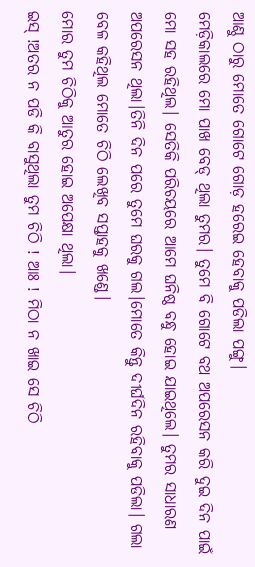ଆଣ୍ଠୁ ଠାରୁ ମୋତେ ଗୋଟେ ଗୋଡ଼ ହରେଇ ହେବାକୁ ପଡିଲା ପଙ୍ଗୁ।
ମେଡ଼ିକାଲରେ ମୋ ପାଖ ବେଡ୍ ଥିଲା ତୁମର। ତୁମେ ବି ଗୋଟେ ବଥ ଅପରେସନ କରି ଦୁଇ ଦିନ ପାଇଁ ମୋ ସହ ରହିଥିଲ। ସେତିକି ପରିଚୟରେ ଆମେ ଘନିଷ୍ଠ ବନ୍ଧୁ ହୋଇ ଯାଇଥିଲେ। ତୁମର ସାଧାରଣ ଅପରେସନ ଥିଲା।ତିନି ଦିନ ପରେ ତୁମେ ଘରକୁ ଗଲ।ମୋତେ କିନ୍ତୁ ଦୀର୍ଘଦିନ ରହିବାକୁ ପଡିଲା। ଗଲା ବେଳ କହିଥିଲ ମୋତେ ଚିଠି ଲେଖିବ ସପ୍ତାହକୁ ଖଣ୍ଡେ।
ମୋର ତୁମ ଚିଠିକୁ ଆତୁର ହୋଇ ଅପେକ୍ଷା ଥିଲା।
ଇସ୍ !ଅତର ନ ପଡି କି ବାସୁଥିଲା ତୁମ ଚିଠି ! ଆଃ ! ମିଠା ନ ଖାଇ ସେ ଚିଠି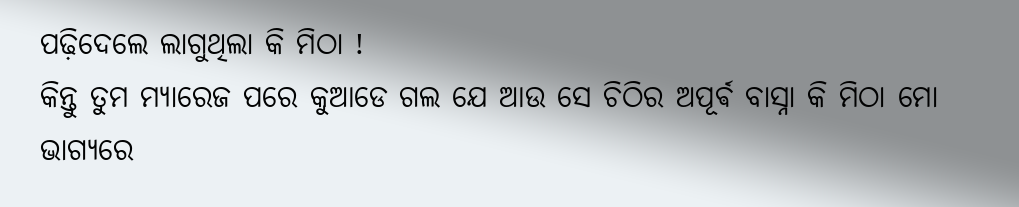ପଢ଼ିଦେଲେ ଲାଗୁଥିଲା କି ମିଠା !
କିନ୍ତୁ ତୁମ ମ୍ୟାରେଜ ପରେ କୁଆଡେ ଗଲ ଯେ ଆଉ ସେ ଚିଠିର ଅପୂର୍ଵ ବାସ୍ନା କି ମିଠା ମୋ ଭାଗ୍ୟରେ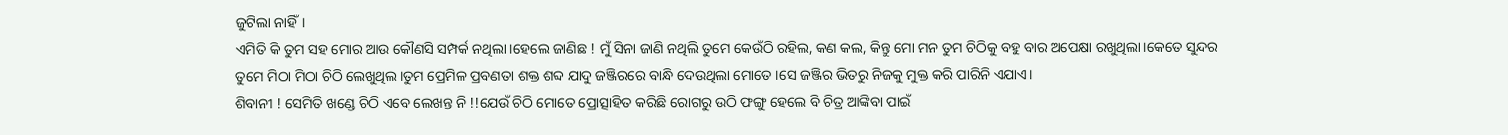ଜୁଟିଲା ନାହିଁ।
ଏମିତି କି ତୁମ ସହ ମୋର ଆଉ କୌଣସି ସମ୍ପର୍କ ନଥିଲା।ହେଲେ ଜାଣିଛ ! ମୁଁ ସିନା ଜାଣି ନଥିଲି ତୁମେ କେଉଁଠି ରହିଲ, କଣ କଲ, କିନ୍ତୁ ମୋ ମନ ତୁମ ଚିଠିକୁ ବହୁ ବାର ଅପେକ୍ଷା ରଖୁଥିଲା।କେତେ ସୁନ୍ଦର ତୁମେ ମିଠା ମିଠା ଚିଠି ଲେଖୁଥିଲ।ତୁମ ପ୍ରେମିଳ ପ୍ରବଣତା ଶକ୍ତ ଶବ୍ଦ ଯାଦୁ ଜଞ୍ଜିରରେ ବାନ୍ଧି ଦେଉଥିଲା ମୋତେ ।ସେ ଜଞ୍ଜିର ଭିତରୁ ନିଜକୁ ମୁକ୍ତ କରି ପାରିନି ଏଯାଏ।
ଶିବାନୀ ! ସେମିତି ଖଣ୍ଡେ ଚିଠି ଏବେ ଲେଖନ୍ତ ନି !!ଯେଉଁ ଚିଠି ମୋତେ ପ୍ରୋତ୍ସାହିତ କରିଛି ରୋଗରୁ ଉଠି ଫଙ୍ଗୁ ହେଲେ ବି ଚିତ୍ର ଆଙ୍କିବା ପାଇଁ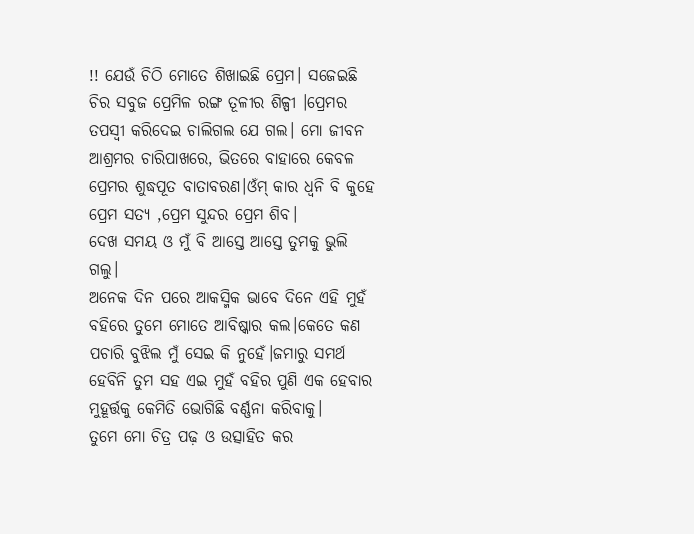!! ଯେଉଁ ଚିଠି ମୋତେ ଶିଖାଇଛି ପ୍ରେମ। ସଜେଇଛି ଚିର ସବୁଜ ପ୍ରେମିଳ ରଙ୍ଗ ତୂଳୀର ଶିଳ୍ପୀ ।ପ୍ରେମର ତପସ୍ୱୀ କରିଦେଇ ଚାଲିଗଲ ଯେ ଗଲ। ମୋ ଜୀବନ ଆଶ୍ରମର ଚାରିପାଖରେ, ଭିତରେ ବାହାରେ କେବଳ ପ୍ରେମର ଶୁଦ୍ଧପୂତ ବାତାବରଣ।ଓଁମ୍ କାର ଧ୍ୱନି ବି କୁହେ ପ୍ରେମ ସତ୍ୟ ,ପ୍ରେମ ସୁନ୍ଦର ପ୍ରେମ ଶିବ।
ଦେଖ ସମୟ ଓ ମୁଁ ବି ଆସ୍ତେ ଆସ୍ତେ ତୁମକୁ ଭୁଲି ଗଲୁ।
ଅନେକ ଦିନ ପରେ ଆକସ୍ମିକ ଭାବେ ଦିନେ ଏହି ମୁହଁ ବହିରେ ତୁମେ ମୋତେ ଆବିଷ୍କାର କଲ।କେତେ କଣ ପଚାରି ବୁଝିଲ ମୁଁ ସେଇ କି ନୁହେଁ।ଜମାରୁ ସମର୍ଥ ହେବିନି ତୁମ ସହ ଏଇ ମୁହଁ ବହିର ପୁଣି ଏକ ହେବାର ମୁହୂର୍ତ୍ତକୁ କେମିତି ଭୋଗିଛି ବର୍ଣ୍ଣନା କରିବାକୁ।
ତୁମେ ମୋ ଚିତ୍ର ପଢ଼ ଓ ଉତ୍ସାହିତ କର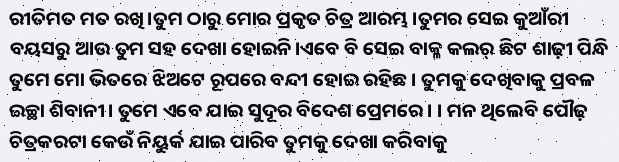ରୀତିମତ ମତ ରଖି।ତୁମ ଠାରୁ ମୋର ପ୍ରକୃତ ଚିତ୍ର ଆରମ୍ଭ।ତୁମର ସେଇ କୁଆଁରୀ ବୟସରୁ ଆଉ ତୁମ ସହ ଦେଖା ହୋଇନି।ଏବେ ବି ସେଇ ବାକ୍ଳ କଲର୍ ଛିଟ ଶାଢ଼ୀ ପିନ୍ଧି ତୁମେ ମୋ ଭିତରେ ଝିଅଟେ ରୂପରେ ବନ୍ଦୀ ହୋଇ ରହିଛ । ତୁମକୁ ଦେଖିବାକୁ ପ୍ରବଳ ଇଚ୍ଛା ଶିବାନୀ। ତୁମେ ଏବେ ଯାଇ ସୁଦୂର ବିଦେଶ ପ୍ରେମରେ। । ମନ ଥିଲେବି ପୌଢ଼ ଚିତ୍ରକରଟା କେଉଁ ନିୟୁର୍କ ଯାଇ ପାରିବ ତୁମକୁ ଦେଖା କରିବାକୁ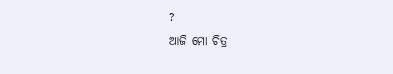?
ଆଜି ମୋ ଚିତ୍ର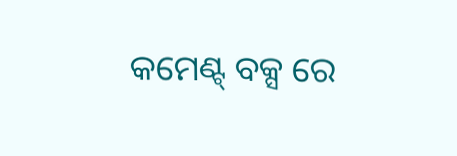କମେଣ୍ଟ୍ ବକ୍ସ ରେ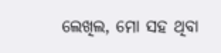ଲେଖିଲ, ମୋ ସହ ଥିବା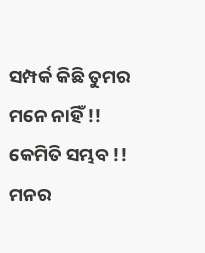ସମ୍ପର୍କ କିଛି ତୁମର ମନେ ନାହିଁ !! କେମିତି ସମ୍ଭବ !! ମନର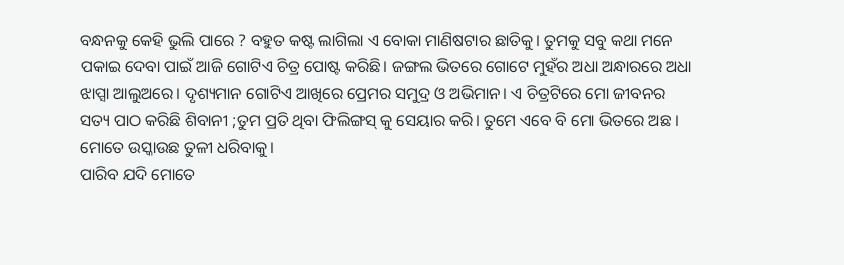ବନ୍ଧନକୁ କେହି ଭୁଲି ପାରେ ? ବହୁତ କଷ୍ଟ ଲାଗିଲା ଏ ବୋକା ମାଣିଷଟାର ଛାତିକୁ। ତୁମକୁ ସବୁ କଥା ମନେ ପକାଇ ଦେବା ପାଇଁ ଆଜି ଗୋଟିଏ ଚିତ୍ର ପୋଷ୍ଟ କରିଛି। ଜଙ୍ଗଲ ଭିତରେ ଗୋଟେ ମୁହଁର ଅଧା ଅନ୍ଧାରରେ ଅଧା ଝାପ୍ସା ଆଲୁଅରେ। ଦୃଶ୍ୟମାନ ଗୋଟିଏ ଆଖିରେ ପ୍ରେମର ସମୁଦ୍ର ଓ ଅଭିମାନ। ଏ ଚିତ୍ରଟିରେ ମୋ ଜୀବନର ସତ୍ୟ ପାଠ କରିଛି ଶିବାନୀ ;ତୁମ ପ୍ରତି ଥିବା ଫିଲିଙ୍ଗସ୍ କୁ ସେୟାର କରି। ତୁମେ ଏବେ ବି ମୋ ଭିତରେ ଅଛ । ମୋତେ ଉସ୍କାଉଛ ତୁଳୀ ଧରିବାକୁ।
ପାରିବ ଯଦି ମୋତେ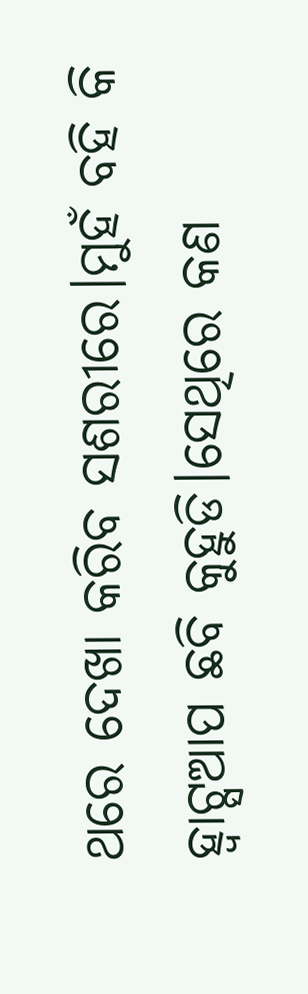ଥରେ ଦେଖା କରିବ ସଶରୀରେ।ମୁହଁ ବହି କି ହ୍ଵାଟ୍ସଆପ ଛବି କୁହୁଡି।ସେଥିରେ କଣ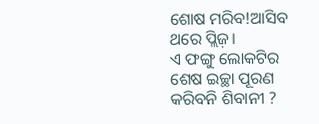ଶୋଷ ମରିବ!ଆସିବ ଥରେ ପ୍ଲିଜ଼।
ଏ ଫଙ୍ଗୁ ଲୋକଟିର ଶେଷ ଇଚ୍ଛା ପୂରଣ କରିବନି ଶିବାନୀ ?